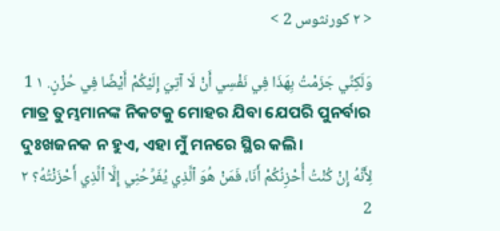< ٢ كورنثوس 2 >

وَلَكِنِّي جَزَمْتُ بِهَذَا فِي نَفْسِي أَنْ لَا آتِيَ إِلَيْكُمْ أَيْضًا فِي حُزْنٍ. ١ 1
ମାତ୍ର ତୁମ୍ଭମାନଙ୍କ ନିକଟକୁ ମୋହର ଯିବା ଯେପରି ପୁନର୍ବାର ଦୁଃଖଜନକ ନ ହୁଏ, ଏହା ମୁଁ ମନରେ ସ୍ଥିର କଲି।
لِأَنَّهُ إِنْ كُنْتُ أُحْزِنُكُمْ أَنَا، فَمَنْ هُوَ ٱلَّذِي يُفَرِّحُنِي إِلَّا ٱلَّذِي أَحْزَنْتُهُ؟ ٢ 2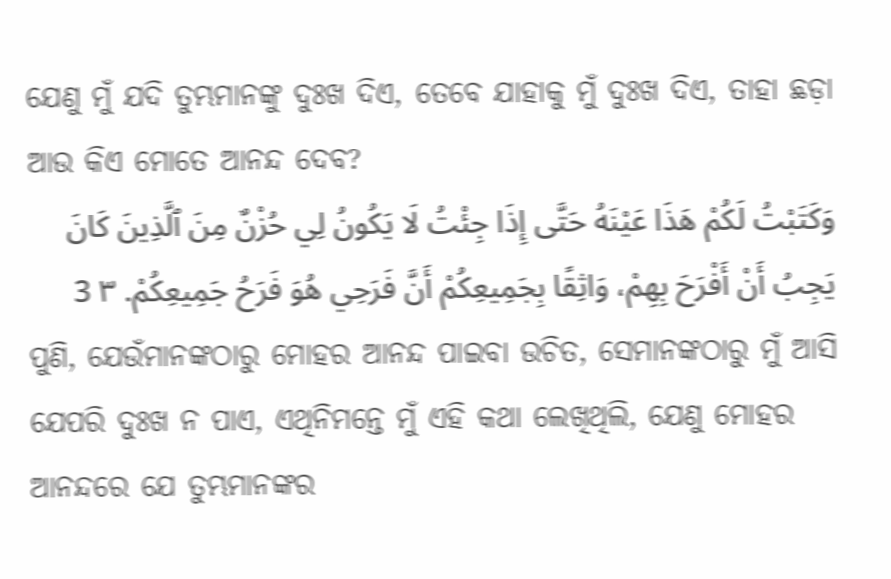ଯେଣୁ ମୁଁ ଯଦି ତୁମ୍ଭମାନଙ୍କୁ ଦୁଃଖ ଦିଏ, ତେବେ ଯାହାକୁ ମୁଁ ଦୁଃଖ ଦିଏ, ତାହା ଛଡ଼ା ଆଉ କିଏ ମୋତେ ଆନନ୍ଦ ଦେବ?
وَكَتَبْتُ لَكُمْ هَذَا عَيْنَهُ حَتَّى إِذَا جِئْتُ لَا يَكُونُ لِي حُزْنٌ مِنَ ٱلَّذِينَ كَانَ يَجِبُ أَنْ أَفْرَحَ بِهِمْ، وَاثِقًا بِجَمِيعِكُمْ أَنَّ فَرَحِي هُوَ فَرَحُ جَمِيعِكُمْ. ٣ 3
ପୁଣି, ଯେଉଁମାନଙ୍କଠାରୁ ମୋହର ଆନନ୍ଦ ପାଇବା ଉଚିତ, ସେମାନଙ୍କଠାରୁ ମୁଁ ଆସି ଯେପରି ଦୁଃଖ ନ ପାଏ, ଏଥିନିମନ୍ତେ ମୁଁ ଏହି କଥା ଲେଖିଥିଲି, ଯେଣୁ ମୋହର ଆନନ୍ଦରେ ଯେ ତୁମ୍ଭମାନଙ୍କର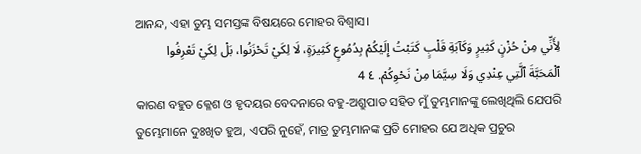ଆନନ୍ଦ, ଏହା ତୁମ୍ଭ ସମସ୍ତଙ୍କ ବିଷୟରେ ମୋହର ବିଶ୍ୱାସ।
لِأَنِّي مِنْ حُزْنٍ كَثِيرٍ وَكَآبَةِ قَلْبٍ كَتَبْتُ إِلَيْكُمْ بِدُمُوعٍ كَثِيرَةٍ، لَا لِكَيْ تَحْزَنُوا، بَلْ لِكَيْ تَعْرِفُوا ٱلْمَحَبَّةَ ٱلَّتِي عِنْدِي وَلَا سِيَّمَا مِنْ نَحْوِكُمْ. ٤ 4
କାରଣ ବହୁତ କ୍ଳେଶ ଓ ହୃଦୟର ବେଦନାରେ ବହୁ-ଅଶ୍ରୁପାତ ସହିତ ମୁଁ ତୁମ୍ଭମାନଙ୍କୁ ଲେଖିଥିଲି ଯେପରି ତୁମ୍ଭେମାନେ ଦୁଃଖିତ ହୁଅ, ଏପରି ନୁହେଁ, ମାତ୍ର ତୁମ୍ଭମାନଙ୍କ ପ୍ରତି ମୋହର ଯେ ଅଧିକ ପ୍ରଚୁର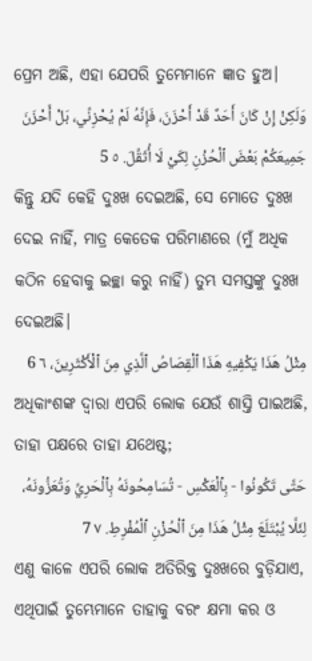ପ୍ରେମ ଅଛି, ଏହା ଯେପରି ତୁମ୍ଭେମାନେ ଜ୍ଞାତ ହୁଅ।
وَلَكِنْ إِنْ كَانَ أَحَدٌ قَدْ أَحْزَنَ، فَإِنَّهُ لَمْ يُحْزِنِّي، بَلْ أَحْزَنَ جَمِيعَكُمْ بَعْضَ ٱلْحُزْنِ لِكَيْ لَا أُثَقِّلَ. ٥ 5
କିନ୍ତୁ ଯଦି କେହି ଦୁଃଖ ଦେଇଅଛି, ସେ ମୋତେ ଦୁଃଖ ଦେଇ ନାହିଁ, ମାତ୍ର କେତେକ ପରିମାଣରେ (ମୁଁ ଅଧିକ କଠିନ ହେବାକୁ ଇଚ୍ଛା କରୁ ନାହିଁ) ତୁମ୍ଭ ସମସ୍ତଙ୍କୁ ଦୁଃଖ ଦେଇଅଛି।
مِثْلُ هَذَا يَكْفِيهِ هَذَا ٱلْقِصَاصُ ٱلَّذِي مِنَ ٱلْأَكْثَرِينَ، ٦ 6
ଅଧିକାଂଶଙ୍କ ଦ୍ୱାରା ଏପରି ଲୋକ ଯେଉଁ ଶାସ୍ତି ପାଇଅଛି, ତାହା ପକ୍ଷରେ ତାହା ଯଥେଷ୍ଟ;
حَتَّى تَكُونُوا - بِٱلْعَكْسِ - تُسَامِحُونَهُ بِٱلْحَرِيِّ وَتُعَزُّونَهُ، لِئَلَّا يُبْتَلَعَ مِثْلُ هَذَا مِنَ ٱلْحُزْنِ ٱلْمُفْرِطِ. ٧ 7
ଏଣୁ କାଳେ ଏପରି ଲୋକ ଅତିରିକ୍ତ ଦୁଃଖରେ ବୁଡ଼ିଯାଏ, ଏଥିପାଇଁ ତୁମ୍ଭେମାନେ ତାହାକୁ ବରଂ କ୍ଷମା କର ଓ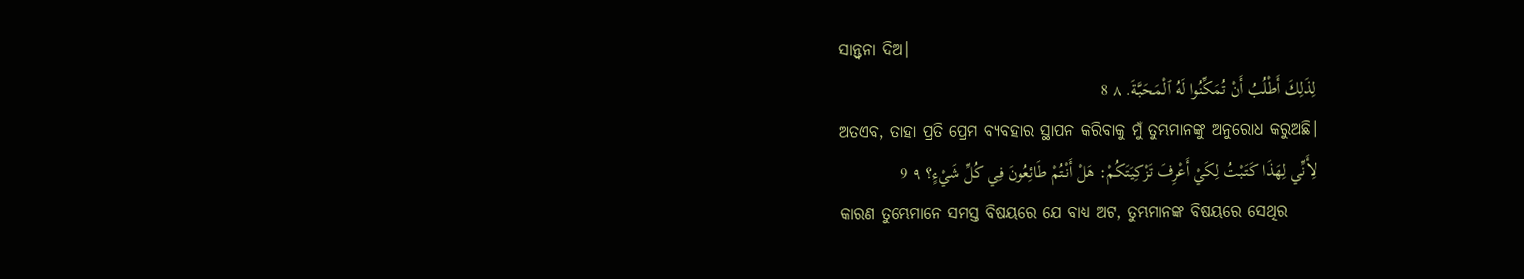ସାନ୍ତ୍ୱନା ଦିଅ।
لِذَلِكَ أَطْلُبُ أَنْ تُمَكِّنُوا لَهُ ٱلْمَحَبَّةَ. ٨ 8
ଅତଏବ, ତାହା ପ୍ରତି ପ୍ରେମ ବ୍ୟବହାର ସ୍ଥାପନ କରିବାକୁ ମୁଁ ତୁମ୍ଭମାନଙ୍କୁ ଅନୁରୋଧ କରୁଅଛି।
لِأَنِّي لِهَذَا كَتَبْتُ لِكَيْ أَعْرِفَ تَزْكِيَتَكُمْ: هَلْ أَنْتُمْ طَائِعُونَ فِي كُلِّ شَيْءٍ؟ ٩ 9
କାରଣ ତୁମ୍ଭେମାନେ ସମସ୍ତ ବିଷୟରେ ଯେ ବାଧ୍ୟ ଅଟ, ତୁମ୍ଭମାନଙ୍କ ବିଷୟରେ ସେଥିର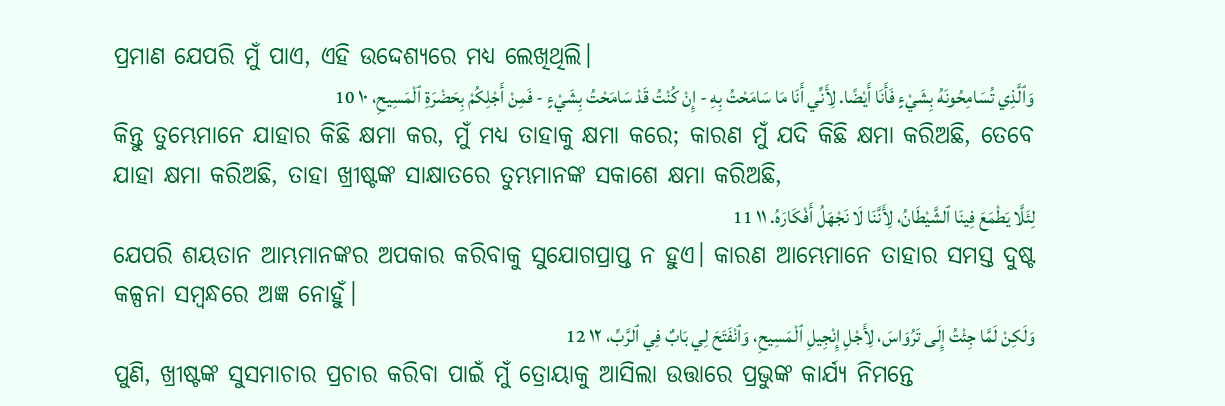ପ୍ରମାଣ ଯେପରି ମୁଁ ପାଏ, ଏହି ଉଦ୍ଦେଶ୍ୟରେ ମଧ୍ୟ ଲେଖିଥିଲି।
وَٱلَّذِي تُسَامِحُونَهُ بِشَيْءٍ فَأَنَا أَيْضًا. لِأَنِّي أَنَا مَا سَامَحْتُ بِهِ - إِنْ كُنْتُ قَدْ سَامَحْتُ بِشَيْءٍ - فَمِنْ أَجْلِكُمْ بِحَضْرَةِ ٱلْمَسِيحِ، ١٠ 10
କିନ୍ତୁ ତୁମ୍ଭେମାନେ ଯାହାର କିଛି କ୍ଷମା କର, ମୁଁ ମଧ୍ୟ ତାହାକୁ କ୍ଷମା କରେ; କାରଣ ମୁଁ ଯଦି କିଛି କ୍ଷମା କରିଅଛି, ତେବେ ଯାହା କ୍ଷମା କରିଅଛି, ତାହା ଖ୍ରୀଷ୍ଟଙ୍କ ସାକ୍ଷାତରେ ତୁମ୍ଭମାନଙ୍କ ସକାଶେ କ୍ଷମା କରିଅଛି,
لِئَلَّا يَطْمَعَ فِينَا ٱلشَّيْطَانُ، لِأَنَّنَا لَا نَجْهَلُ أَفْكَارَهُ. ١١ 11
ଯେପରି ଶୟତାନ ଆମ୍ଭମାନଙ୍କର ଅପକାର କରିବାକୁ ସୁଯୋଗପ୍ରାପ୍ତ ନ ହୁଏ। କାରଣ ଆମ୍ଭେମାନେ ତାହାର ସମସ୍ତ ଦୁଷ୍ଟ କଳ୍ପନା ସମ୍ବନ୍ଧରେ ଅଜ୍ଞ ନୋହୁଁ।
وَلَكِنْ لَمَّا جِئْتُ إِلَى تَرُوَاسَ، لِأَجْلِ إِنْجِيلِ ٱلْمَسِيحِ، وَٱنْفَتَحَ لِي بَابٌ فِي ٱلرَّبِّ، ١٢ 12
ପୁଣି, ଖ୍ରୀଷ୍ଟଙ୍କ ସୁସମାଚାର ପ୍ରଚାର କରିବା ପାଇଁ ମୁଁ ତ୍ରୋୟାକୁ ଆସିଲା ଉତ୍ତାରେ ପ୍ରଭୁଙ୍କ କାର୍ଯ୍ୟ ନିମନ୍ତେ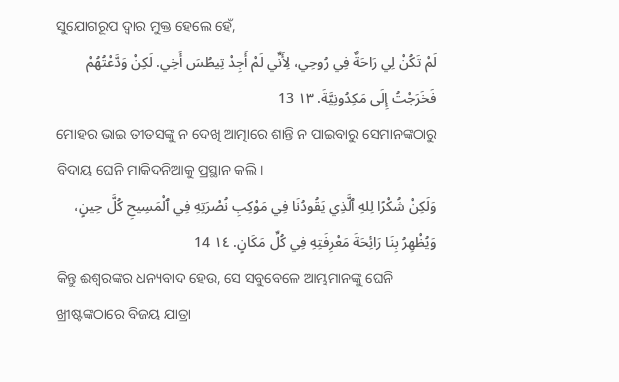ସୁଯୋଗରୂପ ଦ୍ୱାର ମୁକ୍ତ ହେଲେ ହେଁ,
لَمْ تَكُنْ لِي رَاحَةٌ فِي رُوحِي، لِأَنِّي لَمْ أَجِدْ تِيطُسَ أَخِي. لَكِنْ وَدَّعْتُهُمْ فَخَرَجْتُ إِلَى مَكِدُونِيَّةَ. ١٣ 13
ମୋହର ଭାଇ ତୀତସଙ୍କୁ ନ ଦେଖି ଆତ୍ମାରେ ଶାନ୍ତି ନ ପାଇବାରୁ ସେମାନଙ୍କଠାରୁ ବିଦାୟ ଘେନି ମାକିଦନିଆକୁ ପ୍ରସ୍ଥାନ କଲି।
وَلَكِنْ شُكْرًا لِلهِ ٱلَّذِي يَقُودُنَا فِي مَوْكِبِ نُصْرَتِهِ فِي ٱلْمَسِيحِ كُلَّ حِينٍ، وَيُظْهِرُ بِنَا رَائِحَةَ مَعْرِفَتِهِ فِي كُلِّ مَكَانٍ. ١٤ 14
କିନ୍ତୁ ଈଶ୍ବରଙ୍କର ଧନ୍ୟବାଦ ହେଉ, ସେ ସବୁବେଳେ ଆମ୍ଭମାନଙ୍କୁ ଘେନି ଖ୍ରୀଷ୍ଟଙ୍କଠାରେ ବିଜୟ ଯାତ୍ରା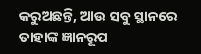କରୁଅଛନ୍ତି, ଆଉ ସବୁ ସ୍ଥାନରେ ତାହାଙ୍କ ଜ୍ଞାନରୂପ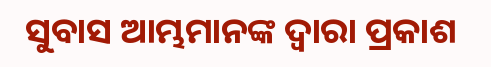ସୁବାସ ଆମ୍ଭମାନଙ୍କ ଦ୍ୱାରା ପ୍ରକାଶ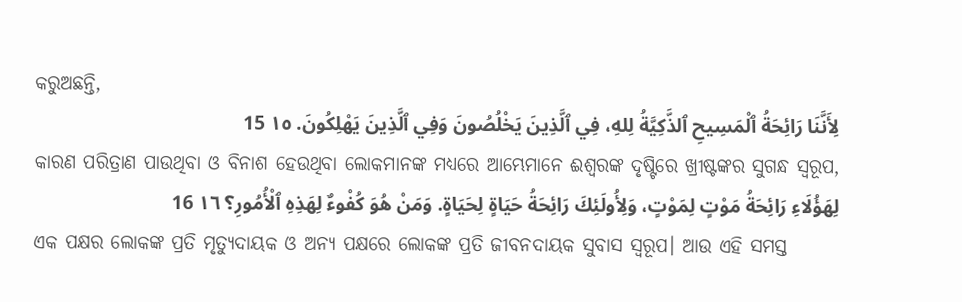କରୁଅଛନ୍ତି,
لِأَنَّنَا رَائِحَةُ ٱلْمَسِيحِ ٱلذَّكِيَّةُ لِلهِ، فِي ٱلَّذِينَ يَخْلُصُونَ وَفِي ٱلَّذِينَ يَهْلِكُونَ. ١٥ 15
କାରଣ ପରିତ୍ରାଣ ପାଉଥିବା ଓ ବିନାଶ ହେଉଥିବା ଲୋକମାନଙ୍କ ମଧ୍ୟରେ ଆମ୍ଭେମାନେ ଈଶ୍ବରଙ୍କ ଦୃଷ୍ଟିରେ ଖ୍ରୀଷ୍ଟଙ୍କର ସୁଗନ୍ଧ ସ୍ୱରୂପ,
لِهَؤُلَاءِ رَائِحَةُ مَوْتٍ لِمَوْتٍ، وَلِأُولَئِكَ رَائِحَةُ حَيَاةٍ لِحَيَاةٍ. وَمَنْ هُوَ كُفْوءٌ لِهَذِهِ ٱلْأُمُورِ؟ ١٦ 16
ଏକ ପକ୍ଷର ଲୋକଙ୍କ ପ୍ରତି ମୃତ୍ୟୁଦାୟକ ଓ ଅନ୍ୟ ପକ୍ଷରେ ଲୋକଙ୍କ ପ୍ରତି ଜୀବନଦାୟକ ସୁବାସ ସ୍ୱରୂପ। ଆଉ ଏହି ସମସ୍ତ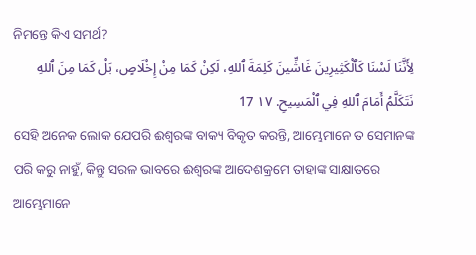ନିମନ୍ତେ କିଏ ସମର୍ଥ?
لِأَنَّنَا لَسْنَا كَٱلْكَثِيرِينَ غَاشِّينَ كَلِمَةَ ٱللهِ، لَكِنْ كَمَا مِنْ إِخْلَاصٍ، بَلْ كَمَا مِنَ ٱللهِ نَتَكَلَّمُ أَمَامَ ٱللهِ فِي ٱلْمَسِيحِ. ١٧ 17
ସେହି ଅନେକ ଲୋକ ଯେପରି ଈଶ୍ବରଙ୍କ ବାକ୍ୟ ବିକୃତ କରନ୍ତି, ଆମ୍ଭେମାନେ ତ ସେମାନଙ୍କ ପରି କରୁ ନାହୁଁ, କିନ୍ତୁ ସରଳ ଭାବରେ ଈଶ୍ବରଙ୍କ ଆଦେଶକ୍ରମେ ତାହାଙ୍କ ସାକ୍ଷାତରେ ଆମ୍ଭେମାନେ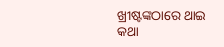ଖ୍ରୀଷ୍ଟଙ୍କଠାରେ ଥାଇ କଥା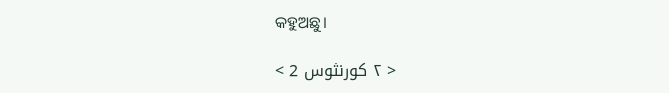କହୁଅଛୁ।

< ٢ كورنثوس 2 >